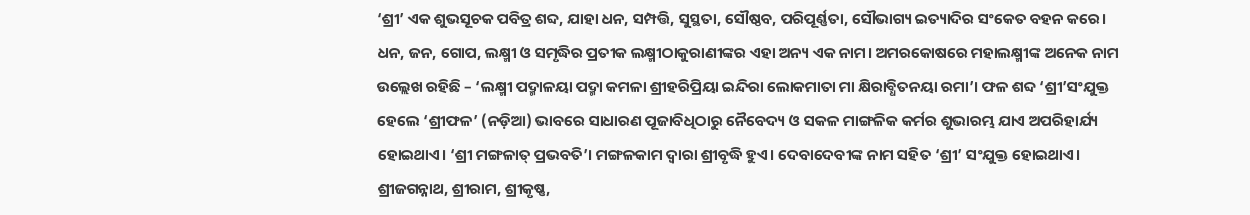‘ଶ୍ରୀ’ ଏକ ଶୁଭସୂଚକ ପବିତ୍ର ଶବ୍ଦ, ଯାହା ଧନ, ସମ୍ପତ୍ତି, ସୁସ୍ଥତା, ସୌଷ୍ଠବ, ପରିପୂର୍ଣ୍ଣତା, ସୌଭାଗ୍ୟ ଇତ୍ୟାଦିର ସଂକେତ ବହନ କରେ। ଧନ, ଜନ, ଗୋପ, ଲକ୍ଷ୍ମୀ ଓ ସମୃଦ୍ଧିର ପ୍ରତୀକ ଲକ୍ଷ୍ମୀଠାକୁରାଣୀଙ୍କର ଏହା ଅନ୍ୟ ଏକ ନାମ। ଅମରକୋଷରେ ମହାଲକ୍ଷ୍ମୀଙ୍କ ଅନେକ ନାମ ଉଲ୍ଲେଖ ରହିଛି – ‘ଲକ୍ଷ୍ମୀ ପଦ୍ମାଳୟା ପଦ୍ମା କମଳା ଶ୍ରୀହରିପ୍ରିୟା ଇନ୍ଦିରା ଲୋକମାତା ମା କ୍ଷିରାବ୍ଧିତନୟା ରମା’। ଫଳ ଶବ୍ଦ ‘ଶ୍ରୀ’ସଂଯୁକ୍ତ ହେଲେ ‘ଶ୍ରୀଫଳ’ (ନଡ଼ିଆ) ଭାବରେ ସାଧାରଣ ପୂଜାବିଧିଠାରୁ ନୈବେଦ୍ୟ ଓ ସକଳ ମାଙ୍ଗଳିକ କର୍ମର ଶୁଭାରମ୍ଭ ଯାଏ ଅପରିହାର୍ଯ୍ୟ ହୋଇଥାଏ। ‘ଶ୍ରୀ ମଙ୍ଗଳାତ୍ ପ୍ରଭବତି’। ମଙ୍ଗଳକାମ ଦ୍ୱାରା ଶ୍ରୀବୃଦ୍ଧି ହୁଏ। ଦେବାଦେବୀଙ୍କ ନାମ ସହିତ ‘ଶ୍ରୀ’ ସଂଯୁକ୍ତ ହୋଇଥାଏ। ଶ୍ରୀଜଗନ୍ନାଥ, ଶ୍ରୀରାମ, ଶ୍ରୀକୃଷ୍ଣ,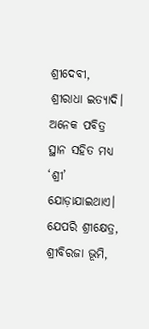ଶ୍ରୀଦେବୀ, ଶ୍ରୀରାଧା ଇତ୍ୟାଦି। ଅନେକ ପବିତ୍ର ସ୍ଥାନ ସହିତ ମଧ୍ୟ ‘ଶ୍ରୀ’ ଯୋଡ଼ାଯାଇଥାଏ। ଯେପରି ଶ୍ରୀକ୍ଷେତ୍ର, ଶ୍ରୀବିରଜା ଭୂମି,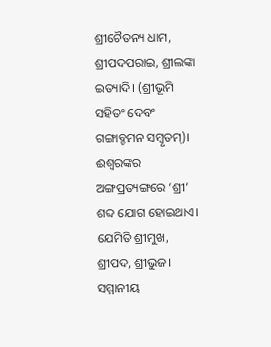ଶ୍ରୀଚୈତନ୍ୟ ଧାମ, ଶ୍ରୀପଦପରାଇ, ଶ୍ରୀଲଙ୍କା ଇତ୍ୟାଦି। (ଶ୍ରୀଭୂମି ସହିତଂ ଦେବଂ ଗଙ୍ଗାବ୍ଚମନ ସମ୍ବୃତମ୍)। ଈଶ୍ୱରଙ୍କର ଅଙ୍ଗପ୍ରତ୍ୟଙ୍ଗରେ ‘ଶ୍ରୀ’ ଶବ୍ଦ ଯୋଗ ହୋଇଥାଏ। ଯେମିତି ଶ୍ରୀମୁଖ, ଶ୍ରୀପଦ, ଶ୍ରୀଭୁଜ। ସମ୍ମାନୀୟ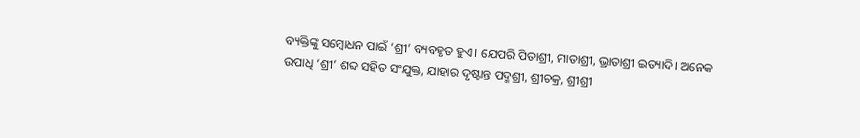ବ୍ୟକ୍ତିଙ୍କୁ ସମ୍ୱୋଧନ ପାଇଁ ‘ଶ୍ରୀ’ ବ୍ୟବହୃତ ହୁଏ। ଯେପରି ପିତାଶ୍ରୀ, ମାତାଶ୍ରୀ, ଭ୍ରାତାଶ୍ରୀ ଇତ୍ୟାଦି। ଅନେକ ଉପାଧି ‘ଶ୍ରୀ’ ଶବ୍ଦ ସହିତ ସଂଯୁକ୍ତ, ଯାହାର ଦୃଷ୍ଟାନ୍ତ ପଦ୍ମଶ୍ରୀ, ଶ୍ରୀଚକ୍ର, ଶ୍ରୀଶ୍ରୀ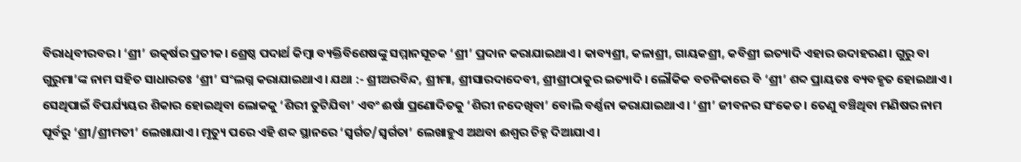ବିରାଧିବୀରବର। ‘ଶ୍ରୀ’ ଉତ୍କର୍ଷର ପ୍ରତୀକ। ଶ୍ରେଷ୍ଠ ପଦାର୍ଥ କିମ୍ୱା ବ୍ୟକ୍ତିବିଶେଷଙ୍କୁ ସମ୍ମାନସୂଚକ ‘ଶ୍ରୀ’ ପ୍ରଦାନ କରାଯାଇଥାଏ। କାବ୍ୟଶ୍ରୀ, କଳାଶ୍ରୀ, ଗାୟକଶ୍ରୀ, କବିଶ୍ରୀ ଇତ୍ୟାଦି ଏହାର ଉଦାହରଣ। ଗୁରୁ ବା ଗୁରୁମା’ଙ୍କ ନାମ ସହିତ ସାଧାରତଃ ‘ଶ୍ରୀ’ ସଂଲଗ୍ନ କରାଯାଇଥାଏ। ଯଥା :- ଶ୍ରୀଅରବିନ୍ଦ, ଶ୍ରୀମା, ଶ୍ରୀସାରଦାଦେବୀ, ଶ୍ରୀଶ୍ରୀଠାକୁର ଇତ୍ୟାଦି। ଲୌକିକ ବଚନିକାରେ ବି ‘ଶ୍ରୀ’ ଶବ୍ଦ ପ୍ରାୟତଃ ବ୍ୟବହୃତ ହୋଇଥାଏ। ସେଥିପାଇଁ ବିପର୍ଯ୍ୟୟର ଶିକାର ହୋଇଥିବା ଲୋକକୁ ‘ଶିରୀ ତୁଟିଯିବା’ ଏବଂ ଈର୍ଷା ପ୍ରଣୋଦିତକୁ ‘ଶିରୀ ନଦେଖିବା’ ବୋଲି ବର୍ଣ୍ଣନା କରାଯାଇଥାଏ। ‘ଶ୍ରୀ’ ଜୀବନର ସଂକେତ। ତେଣୁ ବଞ୍ଚିଥିବା ମଣିଷର ନାମ ପୂର୍ବରୁ ‘ଶ୍ରୀ/ଶ୍ରୀମତୀ’ ଲେଖାଯାଏ। ମୃତ୍ୟୁ ପରେ ଏହି ଶବ୍ଦ ସ୍ଥାନରେ ‘ସ୍ୱର୍ଗତ/ସ୍ୱର୍ଗତା’ ଲେଖାହୁଏ ଅଥବା ଈଶ୍ୱର ଚିହ୍ନ ଦିଆଯାଏ।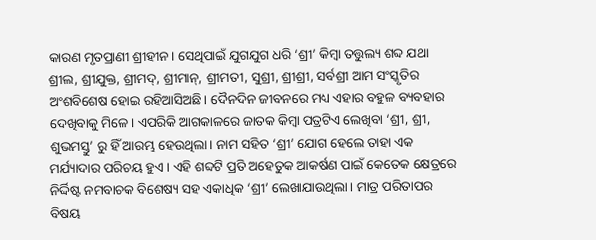କାରଣ ମୃତପ୍ରାଣୀ ଶ୍ରୀହୀନ। ସେଥିପାଇଁ ଯୁଗଯୁଗ ଧରି ‘ଶ୍ରୀ’ କିମ୍ୱା ତତ୍ତୁଲ୍ୟ ଶବ୍ଦ ଯଥା ଶ୍ରୀଲ, ଶ୍ରୀଯୁକ୍ତ, ଶ୍ରୀମଦ୍, ଶ୍ରୀମାନ୍, ଶ୍ରୀମତୀ, ସୁଶ୍ରୀ, ଶ୍ରୀଶ୍ରୀ, ସର୍ବଶ୍ରୀ ଆମ ସଂସ୍କୃତିର ଅଂଶବିଶେଷ ହୋଇ ରହିଆସିଅଛି। ଦୈନଦିନ ଜୀବନରେ ମଧ୍ୟ ଏହାର ବହୁଳ ବ୍ୟବହାର ଦେଖିବାକୁ ମିଳେ। ଏପରିକି ଆଗକାଳରେ ଜାତକ କିମ୍ୱା ପତ୍ରଟିଏ ଲେଖିବା ‘ଶ୍ରୀ, ଶ୍ରୀ, ଶୁଭମସ୍ତୁ’ ରୁ ହିଁ ଆରମ୍ଭ ହେଉଥିଲା। ନାମ ସହିତ ‘ଶ୍ରୀ’ ଯୋଗ ହେଲେ ତାହା ଏକ ମର୍ଯ୍ୟାଦାର ପରିଚୟ ହୁଏ। ଏହି ଶବ୍ଦଟି ପ୍ରତି ଅହେତୁକ ଆକର୍ଷଣ ପାଇଁ କେତେକ କ୍ଷେତ୍ରରେ ନିର୍ଦ୍ଦିଷ୍ଟ ନମବାଚକ ବିଶେଷ୍ୟ ସହ ଏକାଧିକ ‘ଶ୍ରୀ’ ଲେଖାଯାଉଥିଲା। ମାତ୍ର ପରିତାପର ବିଷୟ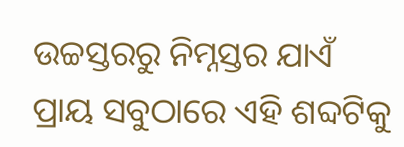ଉଚ୍ଚସ୍ତରରୁ ନିମ୍ନସ୍ତର ଯାଏଁ ପ୍ରାୟ ସବୁଠାରେ ଏହି ଶବ୍ଦଟିକୁ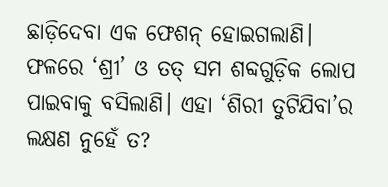ଛାଡ଼ିଦେବା ଏକ ଫେଶନ୍ ହୋଇଗଲାଣି। ଫଳରେ ‘ଶ୍ରୀ’ ଓ ତତ୍ ସମ ଶବ୍ଦଗୁଡ଼ିକ ଲୋପ ପାଇବାକୁ ବସିଲାଣି। ଏହା ‘ଶିରୀ ତୁଟିଯିବା’ର ଲକ୍ଷଣ ନୁହେଁ ତ?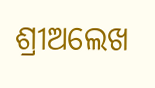ଶ୍ରୀଅଲେଖ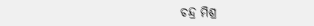ଚନ୍ଦ୍ର ମିଶ୍ର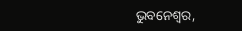ଭୁବନେଶ୍ୱର,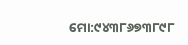ମୋ:୯୪୩୮୬୭୩୮୯୮